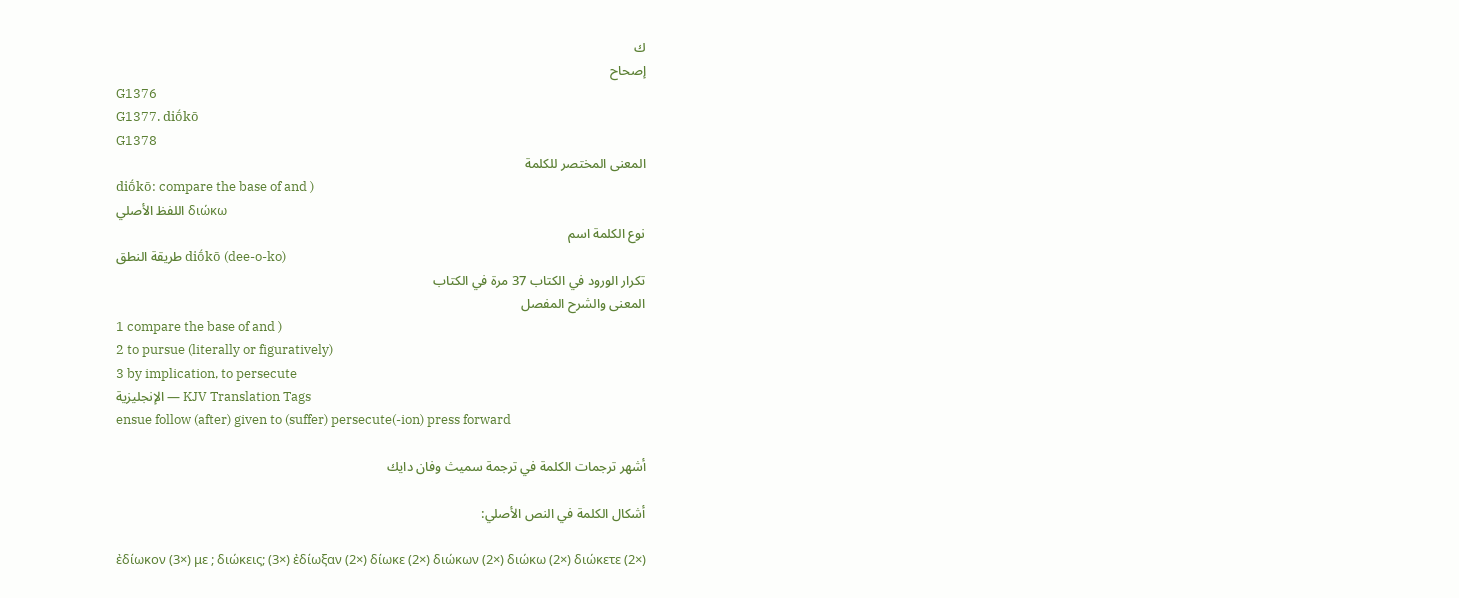ك
إصحاح
G1376
G1377. diṓkō
G1378
المعنى المختصر للكلمة
diṓkō: compare the base of and )
اللفظ الأصلي διώκω
نوع الكلمة اسم
طريقة النطق diṓkō (dee-o-ko)
تكرار الورود في الكتاب 37 مرة في الكتاب
المعنى والشرح المفصل
1 compare the base of and )
2 to pursue (literally or figuratively)
3 by implication, to persecute
الإنجليزية — KJV Translation Tags
ensue follow (after) given to (suffer) persecute(-ion) press forward

أشهر ترجمات الكلمة في ترجمة سميث وفان دايك

أشكال الكلمة في النص الأصلي:

ἐδίωκον (3×) με ; διώκεις; (3×) ἐδίωξαν (2×) δίωκε (2×) διώκων (2×) διώκω (2×) διώκετε (2×)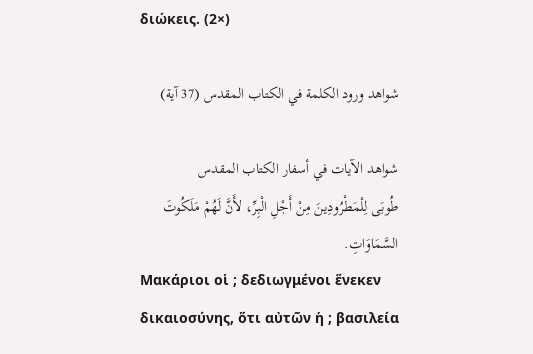διώκεις. (2×)

شواهد ورود الكلمة في الكتاب المقدس (37 آية)

شواهد الآيات في أسفار الكتاب المقدس
طُوبَى لِلْمَطْرُودِينَ مِنْ أَجْلِ الْبِرِّ، لأَنَّ لَهُمْ مَلَكُوتَ السَّمَاوَاتِ.
Μακάριοι οἱ ; δεδιωγμένοι ἕνεκεν δικαιοσύνης, ὅτι αὐτῶν ἡ ; βασιλεία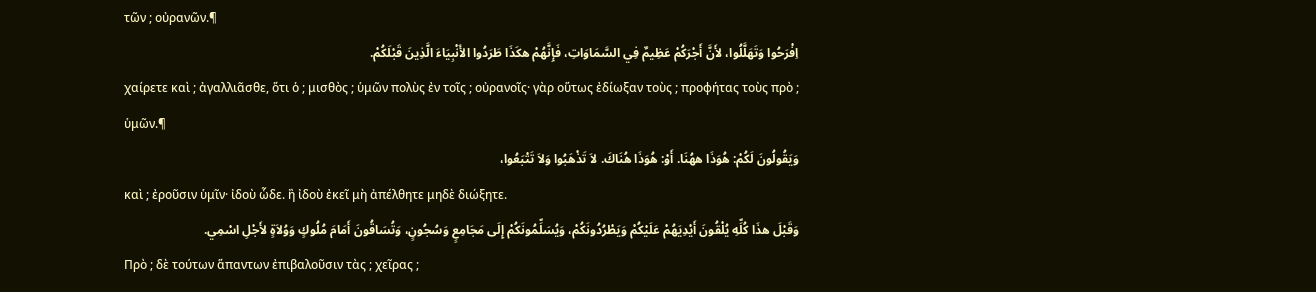τῶν ; οὐρανῶν.¶
اِفْرَحُوا وَتَهَلَّلُوا، لأَنَّ أَجْرَكُمْ عَظِيمٌ فِي السَّمَاوَاتِ، فَإِنَّهُمْ هكَذَا طَرَدُوا الأَنْبِيَاءَ الَّذِينَ قَبْلَكُمْ.
χαίρετε καὶ ; ἀγαλλιᾶσθε, ὅτι ὁ ; μισθὸς ; ὑμῶν πολὺς ἐν τοῖς ; οὐρανοῖς· γὰρ οὕτως ἐδίωξαν τοὺς ; προφήτας τοὺς πρὸ ; ὑμῶν.¶
وَيَقُولُونَ لَكُمْ: هُوَذَا ههُنَا. أَوْ: هُوَذَا هُنَاكَ. لاَ تَذْهَبُوا وَلاَ تَتْبَعُوا،
καὶ ; ἐροῦσιν ὑμῖν· ἰδοὺ ὧδε. ἢ ἰδοὺ ἐκεῖ μὴ ἀπέλθητε μηδὲ διώξητε.
وَقَبْلَ هذَا كُلِّهِ يُلْقُونَ أَيْدِيَهُمْ عَلَيْكُمْ وَيَطْرُدُونَكُمْ، وَيُسَلِّمُونَكُمْ إِلَى مَجَامِعٍ وَسُجُونٍ، وَتُسَاقُونَ أَمَامَ مُلُوكٍ وَوُلاَةٍ لأَجْلِ اسْمِي.
Πρὸ ; δὲ τούτων ἅπαντων ἐπιβαλοῦσιν τὰς ; χεῖρας ;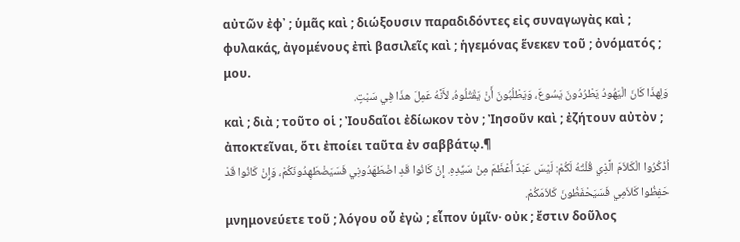αὐτῶν ἐφ᾽ ; ὑμᾶς καὶ ; διώξουσιν παραδιδόντες εἰς συναγωγὰς καὶ ; φυλακάς, ἀγομένους ἐπὶ βασιλεῖς καὶ ; ἡγεμόνας ἕνεκεν τοῦ ; ὀνόματός ; μου.
وَلِهذَا كَانَ الْيَهُودُ يَطْرُدُونَ يَسُوعَ، وَيَطْلُبُونَ أَنْ يَقْتُلُوهُ، لأَنَّهُ عَمِلَ هذَا فِي سَبْتٍ.
καὶ ; διὰ ; τοῦτο οἱ ; Ἰουδαῖοι ἐδίωκον τὸν ; Ἰησοῦν καὶ ; ἐζήτουν αὐτὸν ; ἀποκτεῖναι, ὅτι ἐποίει ταῦτα ἐν σαββάτῳ.¶
اُذْكُرُوا الْكَلاَمَ الَّذِي قُلْتُهُ لَكُمْ: لَيْسَ عَبْدٌ أَعْظَمَ مِنْ سَيِّدِهِ. إِنْ كَانُوا قَدِ اضْطَهَدُونِي فَسَيَضْطَهِدُونَكُمْ، وَإِنْ كَانُوا قَدْ حَفِظُوا كَلاَمِي فَسَيَحْفَظُونَ كَلاَمَكُمْ.
μνημονεύετε τοῦ ; λόγου οὗ ἐγὼ ; εἶπον ὑμῖν· οὐκ ; ἔστιν δοῦλος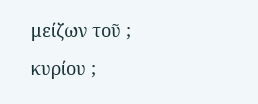μείζων τοῦ ; κυρίου ;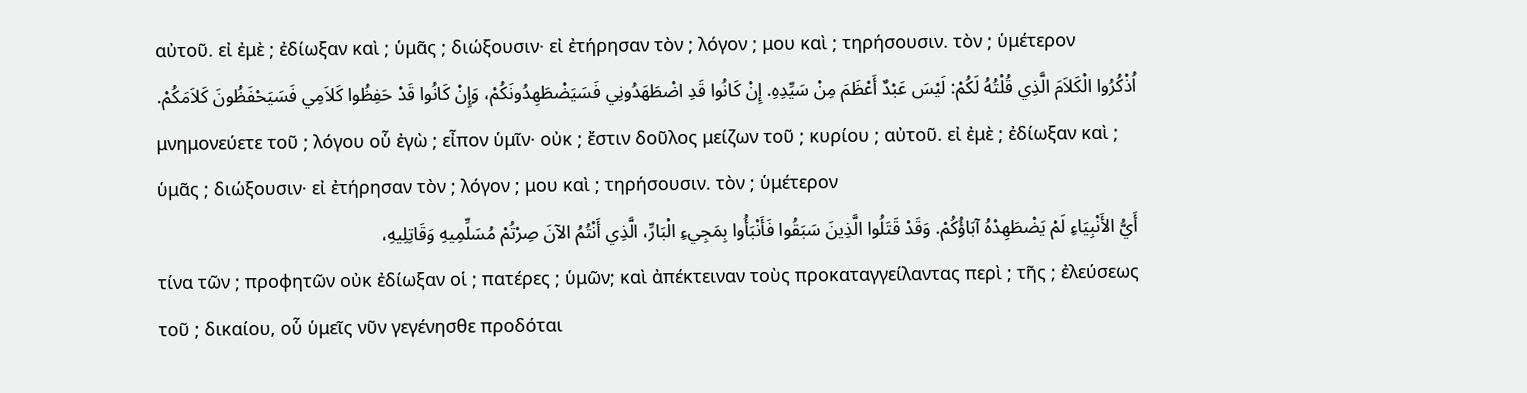αὐτοῦ. εἰ ἐμὲ ; ἐδίωξαν καὶ ; ὑμᾶς ; διώξουσιν· εἰ ἐτήρησαν τὸν ; λόγον ; μου καὶ ; τηρήσουσιν. τὸν ; ὑμέτερον
اُذْكُرُوا الْكَلاَمَ الَّذِي قُلْتُهُ لَكُمْ: لَيْسَ عَبْدٌ أَعْظَمَ مِنْ سَيِّدِهِ. إِنْ كَانُوا قَدِ اضْطَهَدُونِي فَسَيَضْطَهِدُونَكُمْ، وَإِنْ كَانُوا قَدْ حَفِظُوا كَلاَمِي فَسَيَحْفَظُونَ كَلاَمَكُمْ.
μνημονεύετε τοῦ ; λόγου οὗ ἐγὼ ; εἶπον ὑμῖν· οὐκ ; ἔστιν δοῦλος μείζων τοῦ ; κυρίου ; αὐτοῦ. εἰ ἐμὲ ; ἐδίωξαν καὶ ; ὑμᾶς ; διώξουσιν· εἰ ἐτήρησαν τὸν ; λόγον ; μου καὶ ; τηρήσουσιν. τὸν ; ὑμέτερον
أَيُّ الأَنْبِيَاءِ لَمْ يَضْطَهِدْهُ آبَاؤُكُمْ. وَقَدْ قَتَلُوا الَّذِينَ سَبَقُوا فَأَنْبَأُوا بِمَجِيءِ الْبَارِّ، الَّذِي أَنْتُمُ الآنَ صِرْتُمْ مُسَلِّمِيهِ وَقَاتِلِيهِ،
τίνα τῶν ; προφητῶν οὐκ ἐδίωξαν οἱ ; πατέρες ; ὑμῶν; καὶ ἀπέκτειναν τοὺς προκαταγγείλαντας περὶ ; τῆς ; ἐλεύσεως τοῦ ; δικαίου, οὗ ὑμεῖς νῦν γεγένησθε προδόται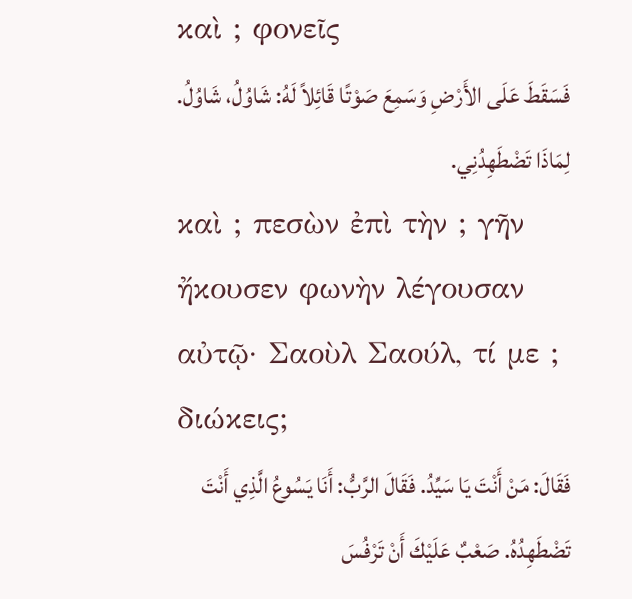καὶ ; φονεῖς
فَسَقَطَ عَلَى الأَرْضِ وَسَمِعَ صَوْتًا قَائِلاً لَهُ: شَاوُلُ، شَاوُلُ. لِمَاذَا تَضْطَهِدُنِي.
καὶ ; πεσὼν ἐπὶ τὴν ; γῆν ἤκουσεν φωνὴν λέγουσαν αὐτῷ· Σαοὺλ Σαούλ, τί με ; διώκεις;
فَقَالَ: مَنْ أَنْتَ يَا سَيِّدُ. فَقَالَ الرَّبُّ: أَنَا يَسُوعُ الَّذِي أَنْتَ تَضْطَهِدُهُ. صَعْبٌ عَلَيْكَ أَنْ تَرْفُسَ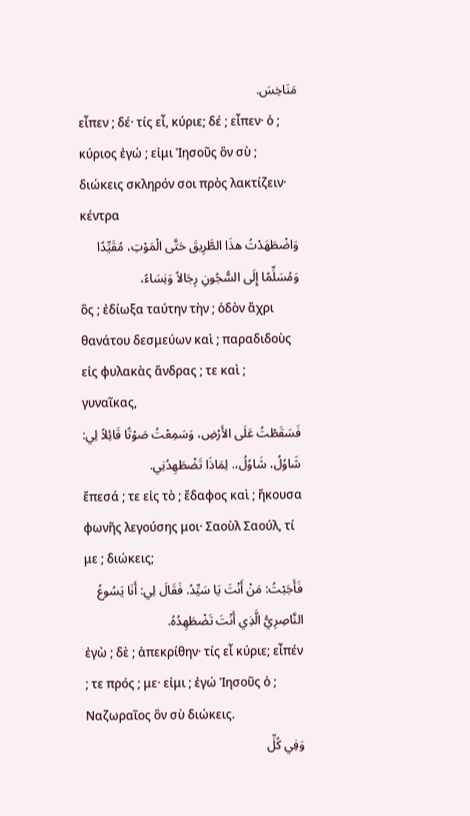مَنَاخِسَ.
εἶπεν ; δέ· τίς εἶ, κύριε; δέ ; εἶπεν· ὁ ; κύριος ἐγώ ; εἰμι Ἰησοῦς ὃν σὺ ; διώκεις σκληρόν σοι πρὸς λακτίζειν· κέντρα
وَاضْطَهَدْتُ هذَا الطَّرِيقَ حَتَّى الْمَوْتِ، مُقَيِّدًا وَمُسَلِّمًا إِلَى السُّجُونِ رِجَالاً وَنِسَاءً،
ὃς ; ἐδίωξα ταύτην τὴν ; ὁδὸν ἄχρι θανάτου δεσμεύων καὶ ; παραδιδοὺς εἰς φυλακὰς ἄνδρας ; τε καὶ ; γυναῖκας,
فَسَقَطْتُ عَلَى الأَرْضِ، وَسَمِعْتُ صَوْتًا قَائِلاً لِي: شَاوُلُ، شَاوُلُ،. لِمَاذَا تَضْطَهِدُنِي.
ἔπεσά ; τε εἰς τὸ ; ἔδαφος καὶ ; ἤκουσα φωνῆς λεγούσης μοι· Σαοὺλ Σαούλ, τί με ; διώκεις;
فَأَجَبْتُ: مَنْ أَنْتَ يَا سَيِّدُ. فَقَالَ لِي: أَنَا يَسُوعُ النَّاصِرِيُّ الَّذِي أَنْتَ تَضْطَهِدُهُ.
ἐγὼ ; δὲ ; ἀπεκρίθην· τίς εἶ κύριε; εἶπέν ; τε πρός ; με· εἰμι ; ἐγώ Ἰησοῦς ὁ ; Ναζωραῖος ὃν σὺ διώκεις.
وَفِي كُلِّ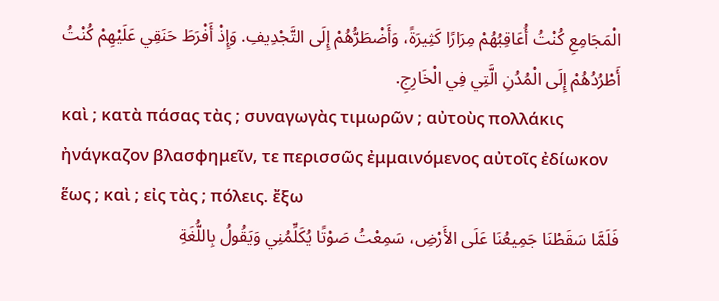الْمَجَامِعِ كُنْتُ أُعَاقِبُهُمْ مِرَارًا كَثِيرَةً، وَأَضْطَرُّهُمْ إِلَى التَّجْدِيفِ. وَإِذْ أَفْرَطَ حَنَقِي عَلَيْهِمْ كُنْتُ أَطْرُدُهُمْ إِلَى الْمُدُنِ الَّتِي فِي الْخَارِجِ.
καὶ ; κατὰ πάσας τὰς ; συναγωγὰς τιμωρῶν ; αὐτοὺς πολλάκις ἠνάγκαζον βλασφημεῖν, τε περισσῶς ἐμμαινόμενος αὐτοῖς ἐδίωκον ἕως ; καὶ ; εἰς τὰς ; πόλεις. ἔξω
فَلَمَّا سَقَطْنَا جَمِيعُنَا عَلَى الأَرْضِ، سَمِعْتُ صَوْتًا يُكَلِّمُنِي وَيَقُولُ بِاللُّغَةِ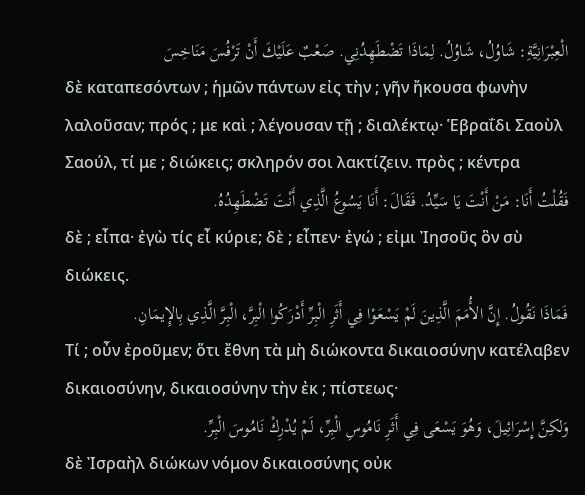الْعِبْرَانِيَّةِ: شَاوُلُ، شَاوُلُ. لِمَاذَا تَضْطَهِدُنِي. صَعْبٌ عَلَيْكَ أَنْ تَرْفُسَ مَنَاخِسَ
δὲ καταπεσόντων ; ἡμῶν πάντων εἰς τὴν ; γῆν ἤκουσα φωνὴν λαλοῦσαν; πρός ; με καὶ ; λέγουσαν τῇ ; διαλέκτῳ· Ἑβραΐδι Σαοὺλ Σαούλ, τί με ; διώκεις; σκληρόν σοι λακτίζειν. πρὸς ; κέντρα
فَقُلْتُ أَنَا: مَنْ أَنْتَ يَا سَيِّدُ. فَقَالَ: أَنَا يَسُوعُ الَّذِي أَنْتَ تَضْطَهِدُهُ.
δὲ ; εἶπα· ἐγὼ τίς εἶ κύριε; δὲ ; εἶπεν· ἐγώ ; εἰμι Ἰησοῦς ὃν σὺ διώκεις.
فَمَاذَا نَقُولُ. إِنَّ الأُمَمَ الَّذِينَ لَمْ يَسْعَوْا فِي أَثَرِ الْبِرِّ أَدْرَكُوا الْبِرَّ، الْبِرَّ الَّذِي بِالإِيمَانِ.
Τί ; οὖν ἐροῦμεν; ὅτι ἔθνη τὰ μὴ διώκοντα δικαιοσύνην κατέλαβεν δικαιοσύνην, δικαιοσύνην τὴν ἐκ ; πίστεως·
وَلكِنَّ إِسْرَائِيلَ، وَهُوَ يَسْعَى فِي أَثَرِ نَامُوسِ الْبِرِّ، لَمْ يُدْرِكْ نَامُوسَ الْبِرِّ.
δὲ Ἰσραὴλ διώκων νόμον δικαιοσύνης οὐκ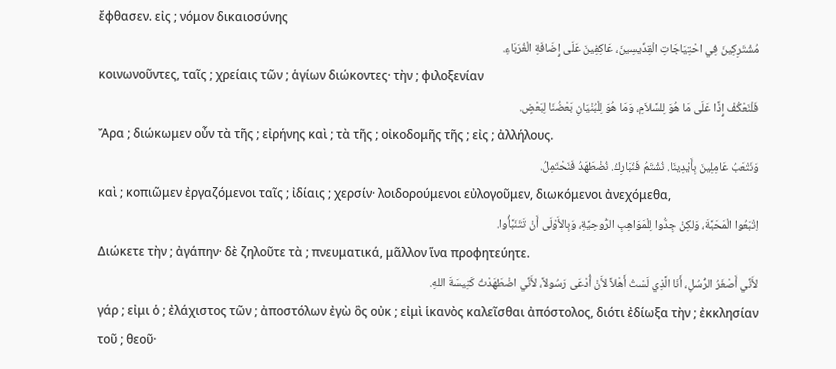ἔφθασεν. εἰς ; νόμον δικαιοσύνης
مُشْتَرِكِينَ فِي احْتِيَاجَاتِ الْقِدِّيسِينَ، عَاكِفِينَ عَلَى إِضَافَةِ الْغُرَبَاءِ.
κοινωνοῦντες, ταῖς ; χρείαις τῶν ; ἁγίων διώκοντες· τὴν ; φιλοξενίαν
فَلْنَعْكُفْ إِذًا عَلَى مَا هُوَ لِلسَّلاَمِ، وَمَا هُوَ لِلْبُنْيَانِ بَعْضُنَا لِبَعْضٍ.
Ἄρα ; διώκωμεν οὖν τὰ τῆς ; εἰρήνης καὶ ; τὰ τῆς ; οἰκοδομῆς τῆς ; εἰς ; ἀλλήλους.
وَنَتْعَبُ عَامِلِينَ بِأَيْدِينَا. نُشْتَمُ فَنُبَارِكُ. نُضْطَهَدُ فَنَحْتَمِلُ.
καὶ ; κοπιῶμεν ἐργαζόμενοι ταῖς ; ἰδίαις ; χερσίν· λοιδορούμενοι εὐλογοῦμεν, διωκόμενοι ἀνεχόμεθα,
اِتْبَعُوا الْمَحَبَّةَ، وَلكِنْ جِدُّوا لِلْمَوَاهِبِ الرُّوحِيَّةِ، وَبِالأَوْلَى أَنْ تَتَنَبَّأُوا.
Διώκετε τὴν ; ἀγάπην· δὲ ζηλοῦτε τὰ ; πνευματικά, μᾶλλον ἵνα προφητεύητε.
لأَنِّي أَصْغَرُ الرُّسُلِ، أَنَا الَّذِي لَسْتُ أَهْلاً لأَنْ أُدْعَى رَسُولاً، لأَنِّي اضْطَهَدْتُ كَنِيسَةَ اللهِ.
γάρ ; εἰμι ὁ ; ἐλάχιστος τῶν ; ἀποστόλων ἐγὼ ὃς οὐκ ; εἰμὶ ἱκανὸς καλεῖσθαι ἀπόστολος, διότι ἐδίωξα τὴν ; ἐκκλησίαν τοῦ ; θεοῦ·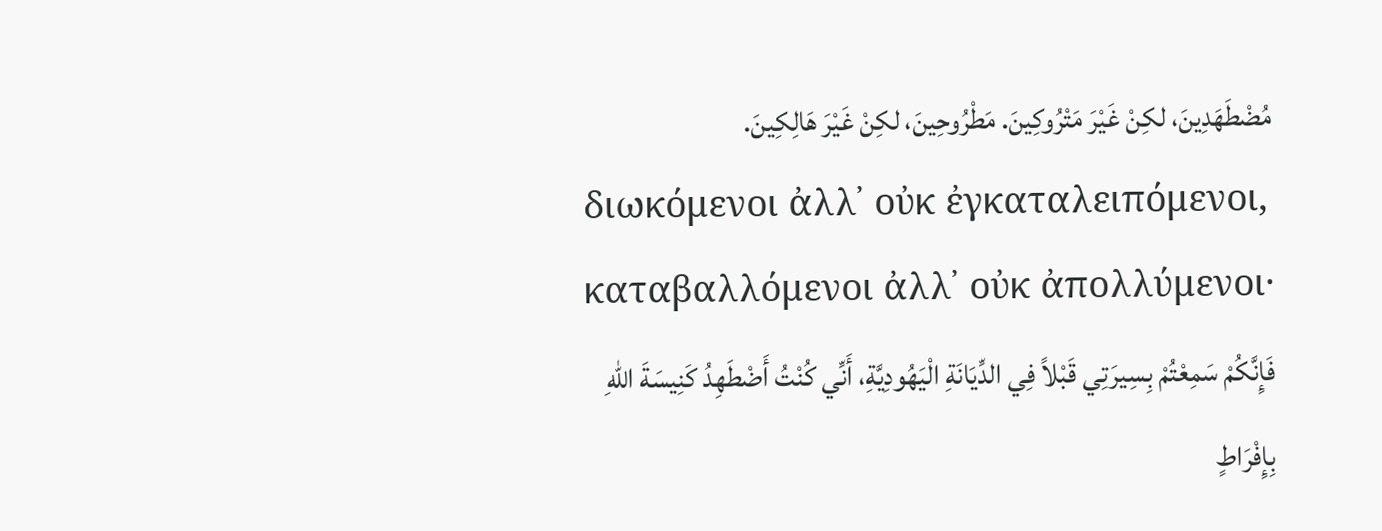مُضْطَهَدِينَ، لكِنْ غَيْرَ مَتْرُوكِينَ. مَطْرُوحِينَ، لكِنْ غَيْرَ هَالِكِينَ.
διωκόμενοι ἀλλ᾽ οὐκ ἐγκαταλειπόμενοι, καταβαλλόμενοι ἀλλ᾽ οὐκ ἀπολλύμενοι·
فَإِنَّكُمْ سَمِعْتُمْ بِسِيرَتِي قَبْلاً فِي الدِّيَانَةِ الْيَهُودِيَّةِ، أَنِّي كُنْتُ أَضْطَهِدُ كَنِيسَةَ اللهِ بِإِفْرَاطٍ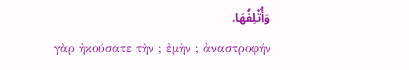وَأُتْلِفُهَا.
γὰρ ἠκούσατε τὴν ; ἐμὴν ; ἀναστροφήν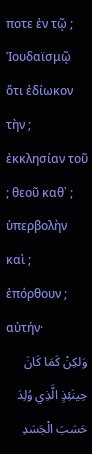ποτε ἐν τῷ ; Ἰουδαϊσμῷ ὅτι ἐδίωκον τὴν ; ἐκκλησίαν τοῦ ; θεοῦ καθ᾽ ; ὑπερβολὴν καὶ ; ἐπόρθουν ; αὐτήν·
وَلكِنْ كَمَا كَانَ حِينَئِذٍ الَّذِي وُلِدَ حَسَبَ الْجَسَدِ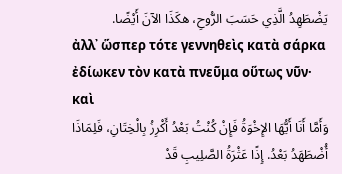يَضْطَهِدُ الَّذِي حَسَبَ الرُّوحِ، هكَذَا الآنَ أَيْضًا.
ἀλλ᾽ ὥσπερ τότε γεννηθεὶς κατὰ σάρκα ἐδίωκεν τὸν κατὰ πνεῦμα οὕτως νῦν· καὶ
وَأَمَّا أَنَا أَيُّهَا الإِخْوَةُ فَإِنْ كُنْتُ بَعْدُ أَكْرِزُ بِالْخِتَانِ، فَلِمَاذَا أُضْطَهَدُ بَعْدُ. إِذًا عَثْرَةُ الصَّلِيبِ قَدْ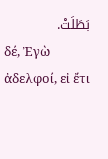بَطَلَتْ.
δέ, Ἐγὼ ἀδελφοί, εἰ ἔτι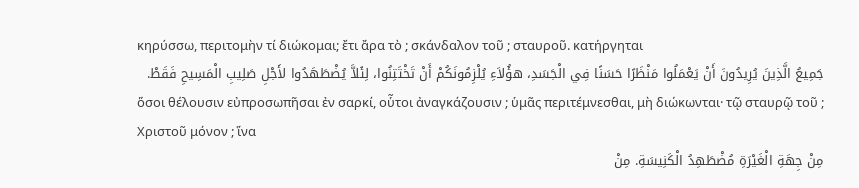κηρύσσω, περιτομὴν τί διώκομαι; ἔτι ἄρα τὸ ; σκάνδαλον τοῦ ; σταυροῦ. κατήργηται
جَمِيعُ الَّذِينَ يُرِيدُونَ أَنْ يَعْمَلُوا مَنْظَرًا حَسَنًا فِي الْجَسَدِ، هؤُلاَءِ يُلْزِمُونَكُمْ أَنْ تَخْتَتِنُوا، لِئَلاَّ يُضْطَهَدُوا لأَجْلِ صَلِيبِ الْمَسِيحِ فَقَطْ.
ὅσοι θέλουσιν εὐπροσωπῆσαι ἐν σαρκί, οὗτοι ἀναγκάζουσιν ; ὑμᾶς περιτέμνεσθαι, μὴ διώκωνται· τῷ σταυρῷ τοῦ ; Χριστοῦ μόνον ; ἵνα
مِنْ جِهَةِ الْغَيْرَةِ مُضْطَهِدُ الْكَنِيسَةِ. مِنْ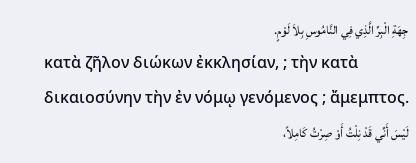جِهَةِ الْبِرِّ الَّذِي فِي النَّامُوسِ بِلاَ لَوْمٍ.
κατὰ ζῆλον διώκων ἐκκλησίαν, ; τὴν κατὰ δικαιοσύνην τὴν ἐν νόμῳ γενόμενος ; ἄμεμπτος.
لَيْسَ أَنِّي قَدْ نِلْتُ أَوْ صِرْتُ كَامِلاً،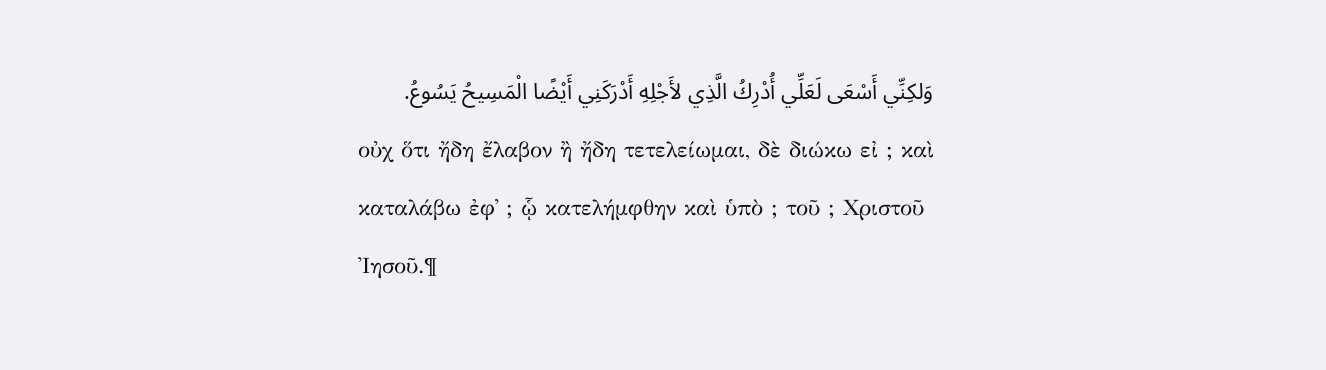وَلكِنِّي أَسْعَى لَعَلِّي أُدْرِكُ الَّذِي لأَجْلِهِ أَدْرَكَنِي أَيْضًا الْمَسِيحُ يَسُوعُ.
οὐχ ὅτι ἤδη ἔλαβον ἢ ἤδη τετελείωμαι, δὲ διώκω εἰ ; καὶ καταλάβω ἐφ᾽ ; ᾧ κατελήμφθην καὶ ὑπὸ ; τοῦ ; Χριστοῦ Ἰησοῦ.¶